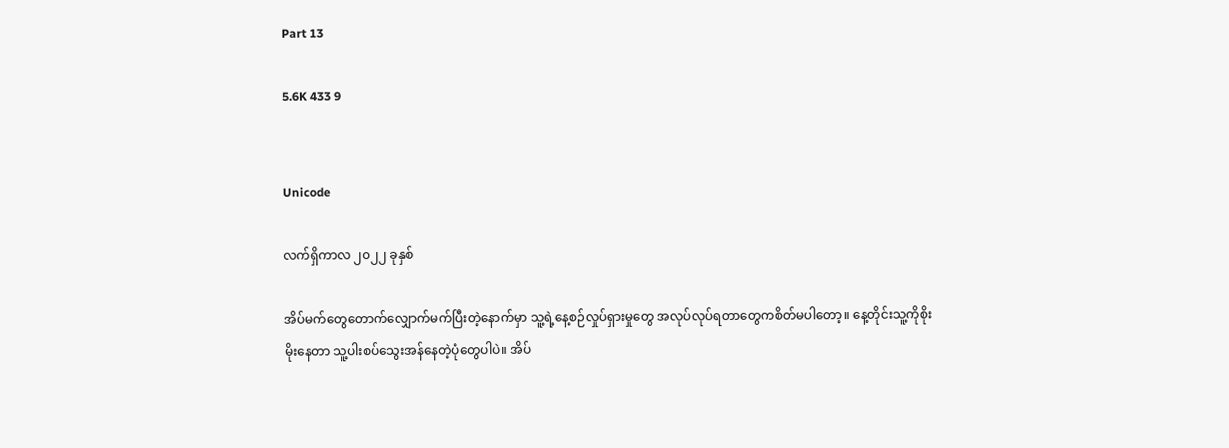Part 13

5.6K 433 9


Unicode

လက်ရှိကာလ ၂၀၂၂ ခုနှစ်

အိပ်မက်တွေတောက်လျှောက်မက်ပြီးတဲ့နောက်မှာ သူ့ရဲ့နေ့စဉ်လှုပ်ရှားမှုတွေ အလုပ်လုပ်ရတာတွေကစိတ်မပါတော့။ နေ့တိုင်းသူ့ကိုစိုးမိုးနေတာ သူ့ပါးစပ်သွေးအန်နေတဲ့ပုံတွေပါပဲ။ အိပ်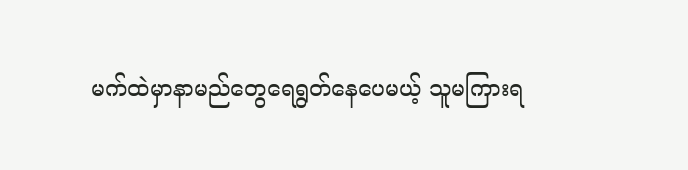မက်ထဲမှာနာမည်တွေရေရွတ်နေပေမယ့် သူမကြားရ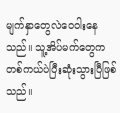မျက်နှာတွေလဲဝေဝါးနေသည်။ သူ့အိပ်မက်တွေကတစ်ကယ်ပဲပြီးဆုံးသွားပြီဖြစ်သည်။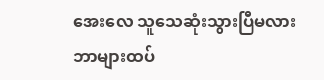အေးလေ သူသေဆုံးသွားပြီမလား ဘာများထပ်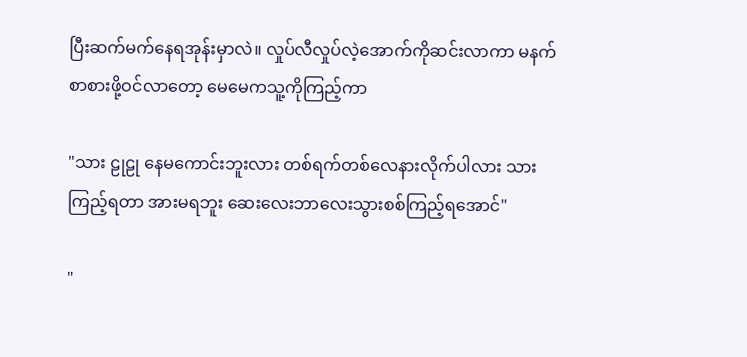ပြီးဆက်မက်နေရအုန်းမှာလဲ။ လှုပ်လီလှုပ်လဲ့အောက်ကိုဆင်းလာကာ မနက်စာစားဖို့ဝင်လာတော့ မေမေကသူ့ကိုကြည့်ကာ

"သား ဠုဠု နေမကောင်းဘူးလား တစ်ရက်တစ်လေနားလိုက်ပါလား သားကြည့်ရတာ အားမရဘူး ဆေးလေးဘာလေးသွားစစ်ကြည့်ရအောင်"

"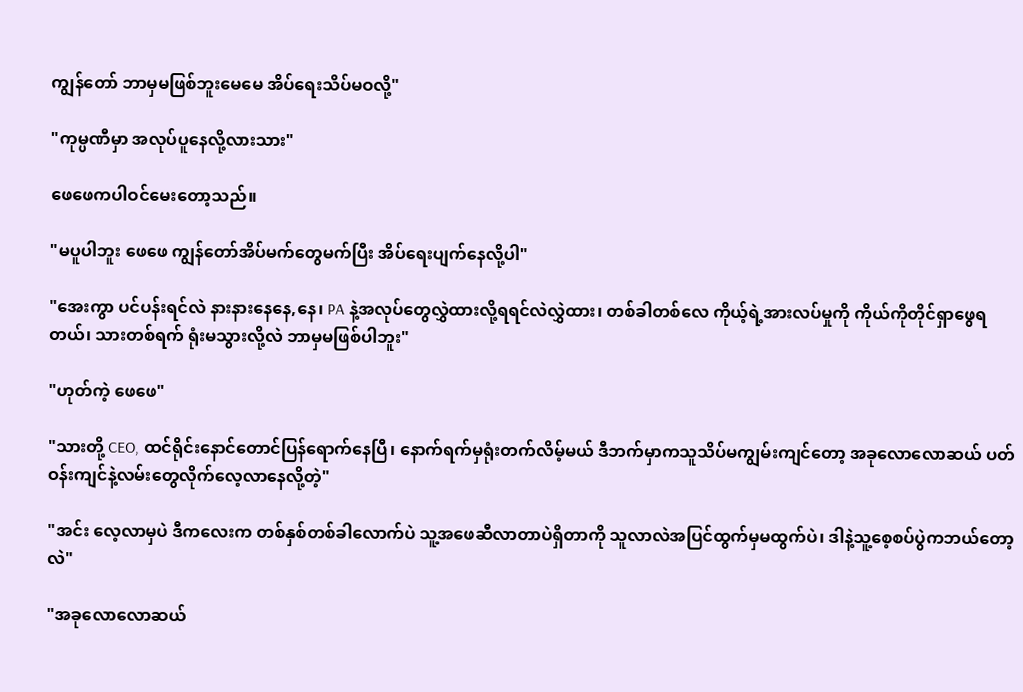ကျွန်တော် ဘာမှမဖြစ်ဘူးမေမေ အိပ်ရေးသိပ်မဝလို့"

"ကုမ္ပဏီမှာ အလုပ်ပူနေလို့လားသား"

ဖေဖေကပါဝင်မေးတော့သည်။

"မပူပါဘူး ဖေဖေ ကျွန်တော်အိပ်မက်တွေမက်ပြီး အိပ်ရေးပျက်နေလို့ပါ"

"အေးကွာ ပင်ပန်းရင်လဲ နားနားနေနေ,နေ၊ PA နဲ့အလုပ်တွေလွှဲထားလို့ရရင်လဲလွှဲထား၊ တစ်ခါတစ်လေ ကိုယ့်ရဲ့အားလပ်မှုကို ကိုယ်ကိုတိုင်ရှာဖွေရတယ်၊ သားတစ်ရက် ရုံးမသွားလို့လဲ ဘာမှမဖြစ်ပါဘူး"

"ဟုတ်ကဲ့ ဖေဖေ"

"သားတို့ CEO, ထင်ရိုင်းနောင်တောင်ပြန်ရောက်နေပြီ၊ နောက်ရက်မှရုံးတက်လိမ့်မယ် ဒီဘက်မှာကသူသိပ်မကျွမ်းကျင်တော့ အခုလောလောဆယ် ပတ်ဝန်းကျင်နဲ့လမ်းတွေလိုက်လေ့လာနေလို့တဲ့"

"အင်း လေ့လာမှပဲ ဒီကလေးက တစ်နှစ်တစ်ခါလောက်ပဲ သူ့အဖေဆီလာတာပဲရှိတာကို သူလာလဲအပြင်ထွက်မှမထွက်ပဲ၊ ဒါနဲ့သူ့စေ့စပ်ပွဲက‌ဘယ်တော့လဲ"

"အခုလောလောဆယ်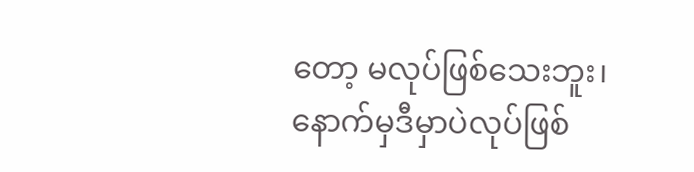တော့ မလုပ်ဖြစ်သေးဘူး၊ နောက်မှဒီမှာပဲလုပ်ဖြစ်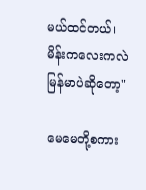မယ်ထင်တယ်၊ မိန်းကလေးကလဲ မြန်မာပဲဆိုတော့"

မေမေတို့စကား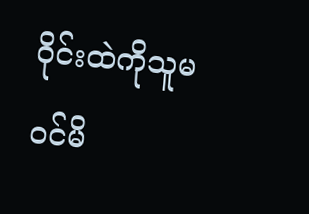ဝိုင်းထဲကိုသူမဝင်မိ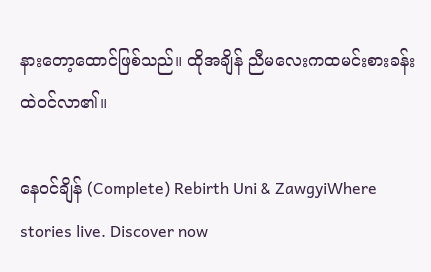နားတော့ထောင်ဖြစ်သည်။ ထိုအချိန် ညီမလေးကထမင်းစားခန်းထဲဝင်လာ၏။

နေဝင်ချိန် (Complete) Rebirth Uni & ZawgyiWhere stories live. Discover now